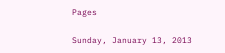Pages

Sunday, January 13, 2013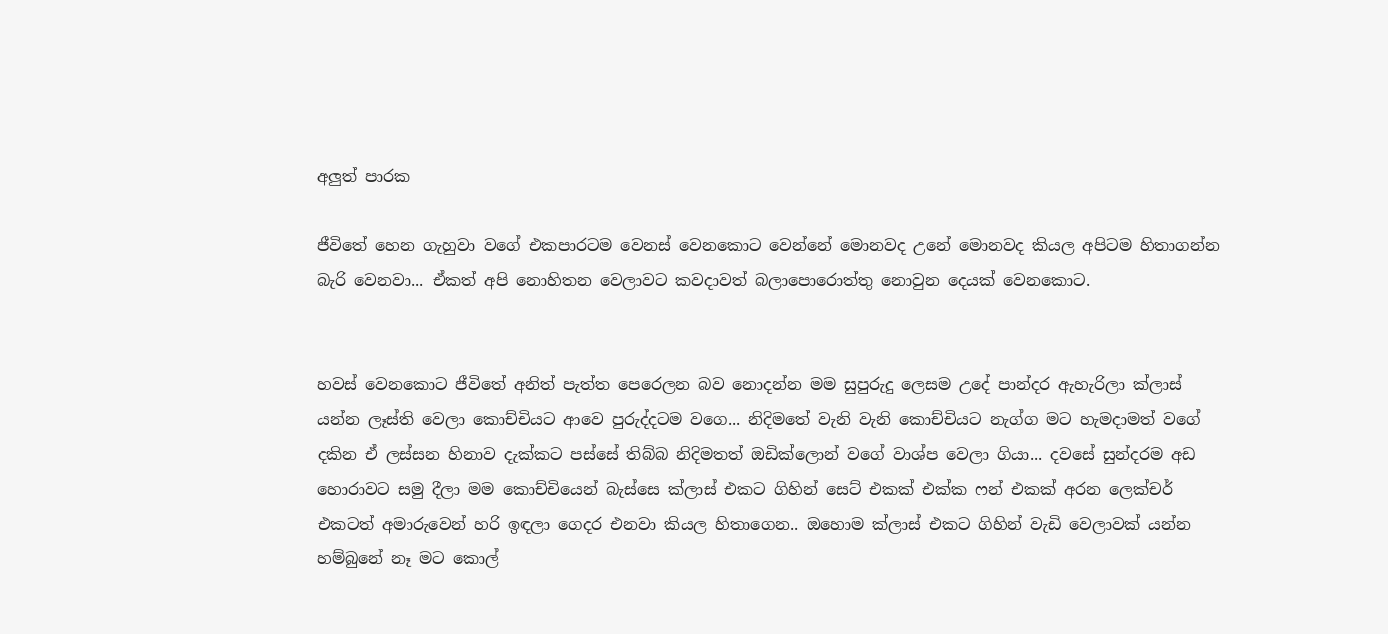අලුත් පාරක

ජීවිතේ හෙන ගැහුවා වගේ එකපාරටම වෙනස් වෙනකොට වෙන්නේ මොනවද උනේ මොනවද කියල අපිටම හිතාගන්න බැරි වෙනවා... ඒකත් අපි නොහිතන වෙලාවට කවදාවත් බලාපොරොත්තු නොවුන දෙයක් වෙනකොට.


හවස් වෙනකොට ජීවිතේ අනිත් පැත්ත පෙරෙලන බව නොදන්න මම සුපුරුදු ලෙසම උදේ පාන්දර ඇහැරිලා ක්ලාස් යන්න ලෑස්ති වෙලා කොච්චියට ආවෙ පුරුද්දටම වගෙ... නිදිමතේ වැනි වැනි කොච්චියට නැග්ග මට හැමදාමත් වගේ දකින ඒ ලස්සන හිනාව දැක්කට පස්සේ තිබ්බ නිදිමතත් ඔඩික්ලොන් වගේ වාශ්ප වෙලා ගියා... දවසේ සුන්දරම අඩ හොරාවට සමු දීලා මම කොච්චියෙන් බැස්සෙ ක්ලාස් එකට ගිහින් සෙට් එකක් එක්ක ෆන් එකක් අරන ලෙක්චර් එකටත් අමාරුවෙන් හරි ඉඳලා ගෙදර එනවා කියල හිතාගෙන.. ඔහොම ක්ලාස් එකට ගිහින් වැඩි වෙලාවක් යන්න හම්බුනේ නෑ මට කොල්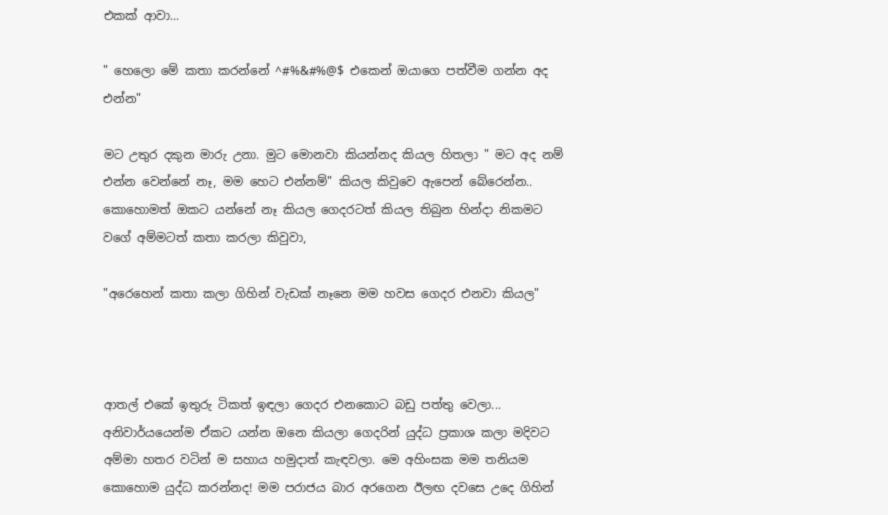එකක් ආවා...

" හෙලො මේ කතා කරන්නේ ^#%&#%@$ එකෙන් ඔයාගෙ පත්වීම ගන්න අද එන්න"

මට උතුර දකුන මාරු උනා. මුට මොනවා කියන්නද කියල හිතලා " මට අද නම් එන්න වෙන්නේ නෑ, මම හෙට එන්නම්" කියල කිවුවෙ ඇපෙන් බේරෙන්න.. කොහොමත් ඔකට යන්නේ නෑ කියල ගෙදරටත් කියල තිබුන හින්දා නිකමට වගේ අම්මටත් කතා කරලා කිවුවා,

"අරෙහෙන් කතා කලා ගිහින් වැඩක් නෑනෙ මම හවස ගෙදර එනවා කියල"



ආතල් එකේ ඉතුරු ටිකත් ඉඳලා ගෙදර එනකොට බඩු පත්තු වෙලා... අනිවාර්යයෙන්ම ඒකට යන්න ඔනෙ කියලා ගෙදරින් යුද්ධ ප්‍රකාශ කලා මදිවට අම්මා හතර වටින් ම සහාය හමුදාත් කැඳවලා. මෙ අහිංසක මම තනියම කොහොම යුද්ධ කරන්නද! මම පරාජය බාර අරගෙන ඊලඟ දවසෙ උදෙ ගිහින්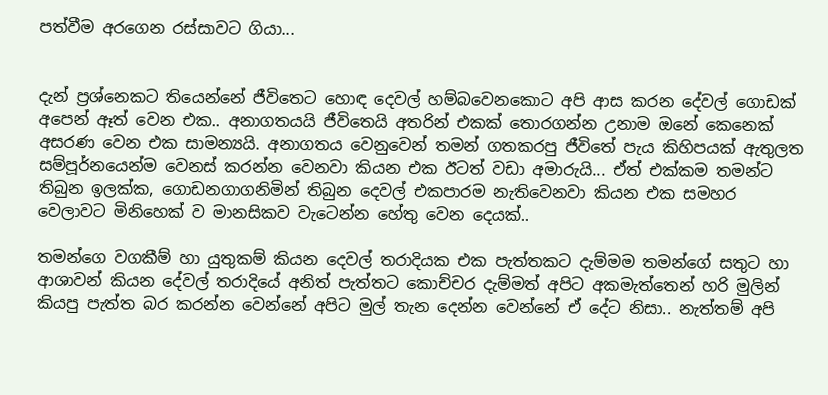පත්වීම අරගෙන රස්සාවට ගියා...


දැන් ප්‍රශ්නෙකට තියෙන්නේ ජීවිතෙට හොඳ දෙවල් හම්බවෙනකොට අපි ආස කරන දේවල් ගොඩක් අපෙන් ඈත් වෙන එක.. අනාගතයයි ජීවිතෙයි අතරින් එකක් තොරගන්න උනාම ඔනේ කෙනෙක් අසරණ වෙන එක සාමන්‍යයි. අනාගතය වෙනුවෙන් තමන් ගතකරපු ජීවිතේ පැය කිහිපයක් ඇතුලත සම්පූර්නයෙන්ම වෙනස් කරන්න වෙනවා කියන එක ඊටත් වඩා අමාරුයි... ඒත් එක්කම තමන්ට තිබුන ඉලක්ක, ගොඩනගාගනිමින් තිබුන දෙවල් එකපාරම නැතිවෙනවා කියන එක සමහර වෙලාවට මිනිහෙක් ව මානසිකව වැටෙන්න හේතු වෙන දෙයක්..

තමන්ගෙ වගකීම් හා යුතුකම් කියන දෙවල් තරාදියක එක පැත්තකට දැම්මම තමන්ගේ සතුට හා ආශාවන් කියන දේවල් තරාදියේ අනිත් පැත්තට කොච්චර දැම්මත් අපිට අකමැත්තෙන් හරි මුලින් කියපු පැත්ත බර කරන්න වෙන්නේ අපිට මුල් තැන දෙන්න වෙන්නේ ඒ දේට නිසා.. නැත්තම් අපි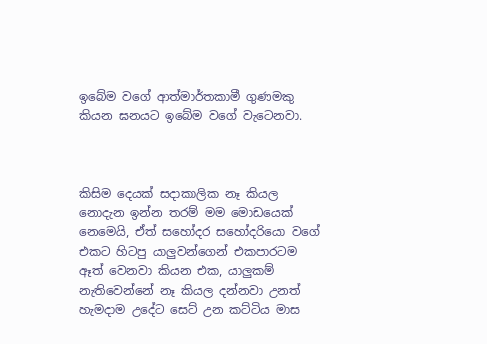ඉබේම වගේ ආත්මාර්තකාමී ගුණමකු කියන ඝනයට ඉබේම වගේ වැටෙනවා.



කිසිම දෙයක් සදාකාලික නෑ කියල නොදැන ඉන්න තරම් මම මොඩයෙක් නෙමෙයි, ඒත් සහෝදර සහෝදරියො වගේ එකට හිටපු යාලුවන්ගෙන් එකපාරටම ඈත් වෙනවා කියන එක, යාලුකම් නැතිවෙන්නේ නෑ කියල දන්නවා උනත් හැමදාම උදේට සෙට් උන කට්ටිය මාස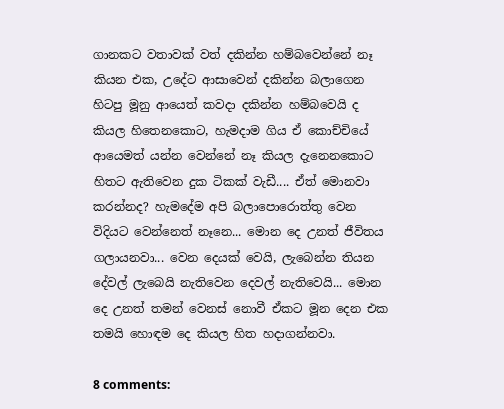ගානකට වතාවක් වත් දකින්න හම්බවෙන්නේ නෑ කියන එක, උදේට ආසාවෙන් දකින්න බලාගෙන හිටපු මූනු ආයෙත් කවදා දකින්න හම්බවෙයි ද කියල හිතෙනකොට, හැමදාම ගිය ඒ කොච්චියේ ආයෙමත් යන්න වෙන්නේ නෑ කියල දැනෙනකොට හිතට ඇතිවෙන දුක ටිකක් වැඩී.... ඒත් මොනවා කරන්නද? හැමදේම අපි බලාපොරොත්තු වෙන විදියට වෙන්නෙත් නෑනෙ... මොන දෙ උනත් ජීවිතය ගලායනවා... වෙන දෙයක් වෙයි, ලැබෙන්න තියන දේවල් ලැබෙයි නැතිවෙන දෙවල් නැතිවෙයි... මොන දෙ උනත් තමන් වෙනස් නොවී ඒකට මූන දෙන එක තමයි හොඳම දෙ කියල හිත හදාගන්නවා.

8 comments: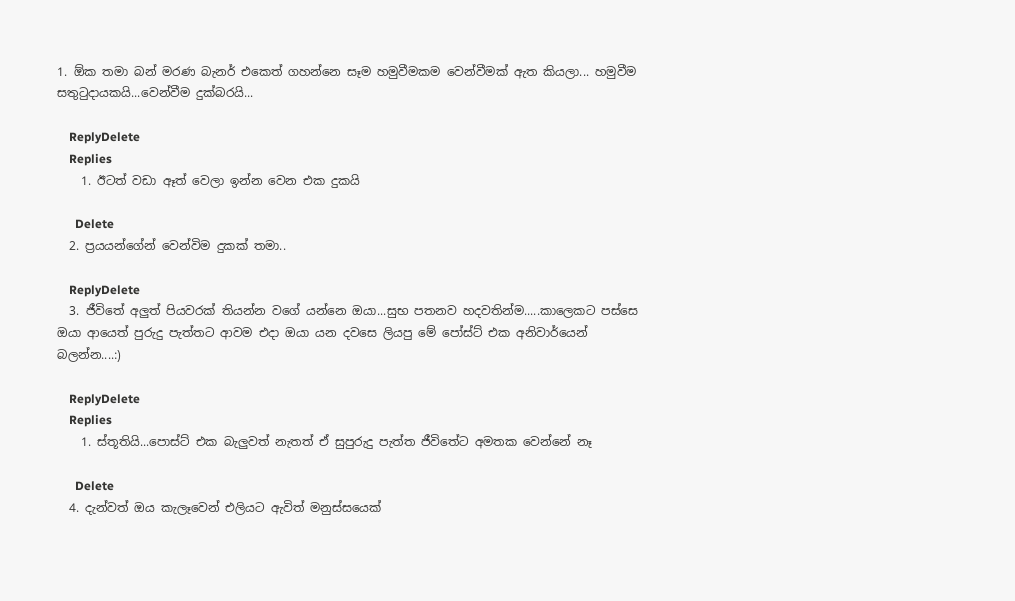1. ඕක තමා බන් මරණ බැනර් එකෙත් ගහන්නෙ සෑම හමුවීමකම වෙන්වීමක් ඇත කියලා... හමුවීම සතුටුදායකයි...වෙන්වීම දුක්බරයි...

    ReplyDelete
    Replies
    1. ඊටත් වඩා ඈත් වෙලා ඉන්න වෙන එක දුකයි

      Delete
  2. ප්‍රයයන්ගේන් වෙන්විම දුකක් තමා..

    ReplyDelete
  3. ජීවිතේ අලුත් පියවරක් තියන්න වගේ යන්නෙ ඔයා...සුභ පතනව හදවතින්ම.....කාලෙකට පස්සෙ ඔයා ආයෙත් පුරුදු පැත්තට ආවම එදා ඔයා යන දවසෙ ලියපු මේ පෝස්ට් එක අනිවාර්යෙන් බලන්න....:)

    ReplyDelete
    Replies
    1. ස්තූතියි...පොස්ට් එක බැලුවත් නැතත් ඒ සුපුරුදු පැත්ත ජීවිතේට අමතක වෙන්නේ නෑ

      Delete
  4. දැන්වත් ඔය කැලෑවෙන් එලියට ඇවිත් මනුස්සයෙක්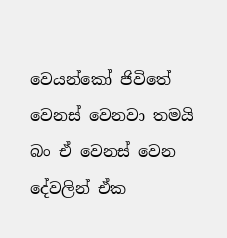වෙයන්කෝ ජිවිතේ වෙනස් වෙනවා තමයි බං ඒ වෙනස් වෙන දේවලින් ඒක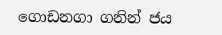ගොඩනගා ගනින් ජය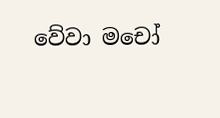වේවා මචෝ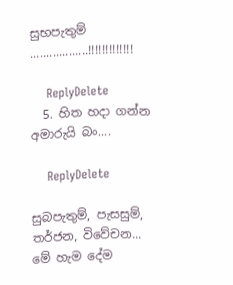සුභපැතුම් ..................!!!!!!!!!!!!!

    ReplyDelete
  5. හිත හදා ගන්න අමාරුයි බං....

    ReplyDelete

සුබපැතුම්, පැසසුම්, තර්ජන, විවේචන... මේ හැම දේම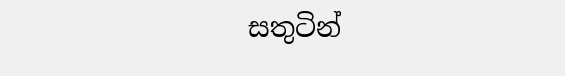සතුටින්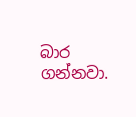බාර ගන්නවා.